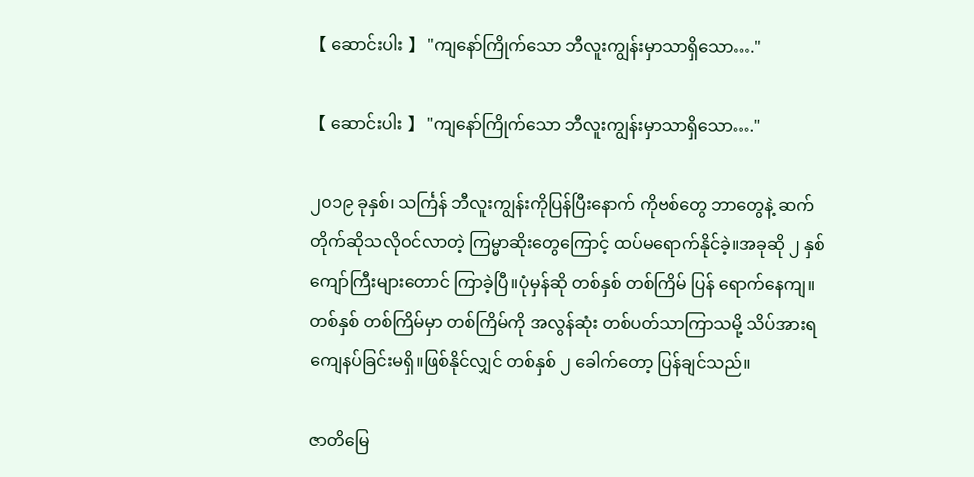【 ဆောင်းပါး 】 "ကျနော်ကြိုက်သော ဘီလူးကျွန်းမှာသာရှိသော…."

【 ဆောင်းပါး 】 "ကျနော်ကြိုက်သော ဘီလူးကျွန်းမှာသာရှိသော…."

၂၀၁၉ ခုနှစ်၊ သင်္ကြန် ဘီလူးကျွန်းကိုပြန်ပြီးနောက် ကိုဗစ်တွေ ဘာတွေနဲ့ ဆက်တိုက်ဆိုသလိုဝင်လာတဲ့ ကြမ္မာဆိုးတွေကြောင့် ထပ်မရောက်နိုင်ခဲ့။အခုဆို ၂ နှစ်ကျော်ကြီးများတောင် ကြာခဲ့ပြီ။ပုံမှန်ဆို တစ်နှစ် တစ်ကြိမ် ပြန် ရောက်နေကျ။တစ်နှစ် တစ်ကြိမ်မှာ တစ်ကြိမ်ကို အလွန်ဆုံး တစ်ပတ်သာကြာသမို့ သိပ်အားရကျေနပ်ခြင်းမရှိ။ဖြစ်နိုင်လျှင် တစ်နှစ် ၂ ခေါက်တော့ ပြန်ချင်သည်။

ဇာတိမြေ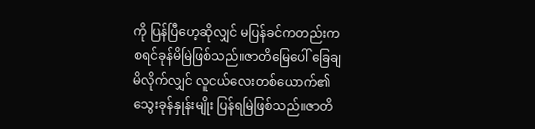ကို ပြန်ပြီဟေ့ဆိုလျှင် မပြန်ခင်ကတည်းက စရင်ခုန်မိမြဲဖြစ်သည်။ဇာတိမြေပေါ် ခြေချမိလိုက်လျှင် လူငယ်လေးတစ်ယောက်၏ သွေးခုန်နှုန်းမျိုး ပြန်ရမြဲဖြစ်သည်။ဇာတိ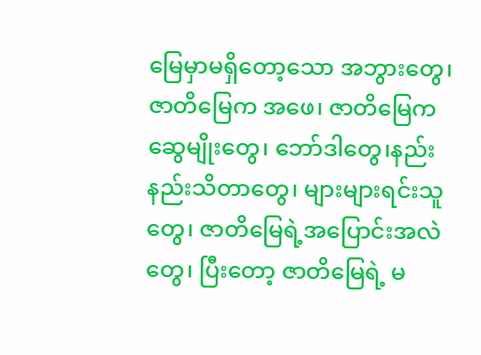မြေမှာမရှိတော့သော အဘွားတွေ၊ ဇာတိမြေက အဖေ၊ ဇာတိမြေက ဆွေမျိုးတွေ၊ ဘော်ဒါတွေ၊နည်းနည်းသိတာတွေ၊ များများရင်းသူတွေ၊ ဇာတိမြေရဲ့အပြောင်းအလဲတွေ၊ ပြီးတော့ ဇာတိမြေရဲ့ မ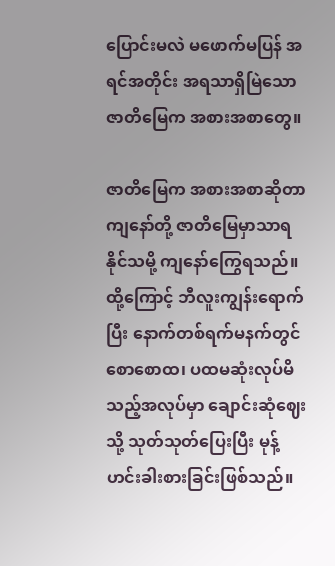ပြောင်းမလဲ မဖောက်မပြန် အရင်အတိုင်း အရသာရှိမြဲသော ဇာတိမြေက အစားအစာတွေ။

ဇာတိမြေက အစားအစာဆိုတာ ကျနော်တို့ ဇာတိမြေမှာသာရနိုင်သမို့ ကျနော်ကြွေရသည်။ထို့ကြောင့် ဘီလူးကျွန်းရောက်ပြီး နောက်တစ်ရက်မနက်တွင် စောစောထ၊ ပထမဆုံးလုပ်မိသည့်အလုပ်မှာ ချောင်းဆုံဈေးသို့ သုတ်သုတ်ပြေးပြီး မုန့်ဟင်းခါးစားခြင်းဖြစ်သည်။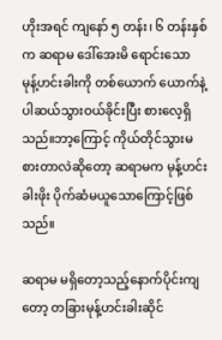ဟိုးအရင် ကျနော် ၅ တန်း၊ ၆ တန်းနှစ်က ဆရာမ ဒေါ်အေးမိ ရောင်းသော မုန့်ဟင်းခါးကို တစ်ယောက် ယောက်နဲ့ ပါဆယ်သွားဝယ်ခိုင်းပြီး စားလေ့ရှိသည်။ဘာ့ကြောင့် ကိုယ်တိုင်သွားမစားတာလဲဆိုတော့ ဆရာမက မုန့်ဟင်းခါးဖိုး ပိုက်ဆံမယူသောကြောင့်ဖြစ်သည်။

ဆရာမ မရှိတော့သည့်နောက်ပိုင်းကျတော့ တခြားမုန့်ဟင်းခါးဆိုင်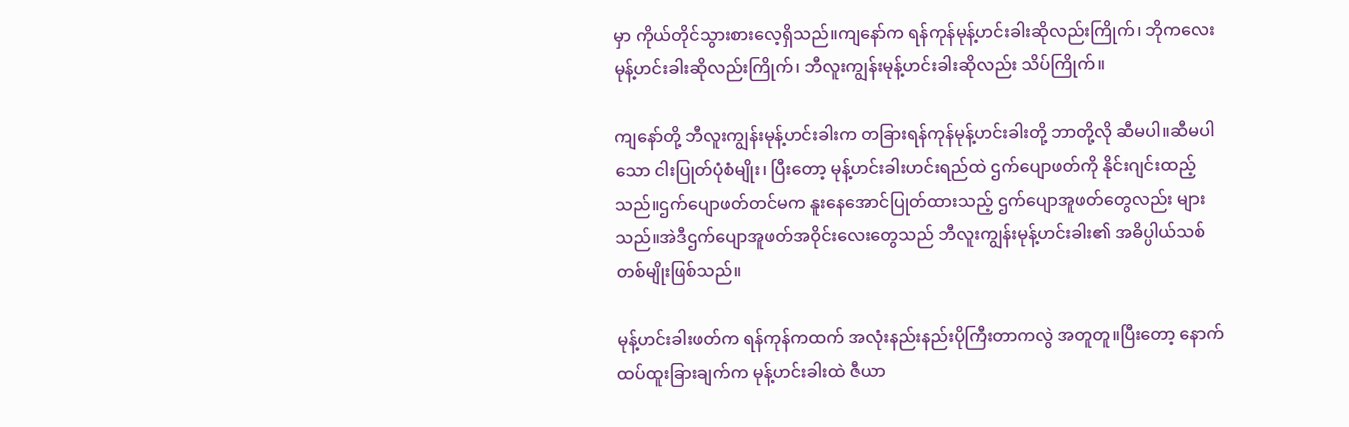မှာ ကိုယ်တိုင်သွားစားလေ့ရှိသည်။ကျနော်က ရန်ကုန်မုန့်ဟင်းခါးဆိုလည်းကြိုက်၊ ဘိုကလေးမုန့်ဟင်းခါးဆိုလည်းကြိုက်၊ ဘီလူးကျွန်းမုန့်ဟင်းခါးဆိုလည်း သိပ်ကြိုက်။

ကျနော်တို့ ဘီလူးကျွန်းမုန့်ဟင်းခါးက တခြားရန်ကုန်မုန့်ဟင်းခါးတို့ ဘာတို့လို ဆီမပါ။ဆီမပါသော ငါးပြုတ်ပုံစံမျိုး၊ ပြီးတော့ မုန့်ဟင်းခါးဟင်းရည်ထဲ ဌက်ပျောဖတ်ကို နိုင်းဂျင်းထည့်သည်။ဌက်ပျောဖတ်တင်မက နူးနေအောင်ပြုတ်ထားသည့် ဌက်ပျောအူဖတ်တွေလည်း များသည်။အဲဒီဌက်ပျောအူဖတ်အဝိုင်းလေးတွေသည် ဘီလူးကျွန်းမုန့်ဟင်းခါး၏ အဓိပ္ပါယ်သစ်တစ်မျိုးဖြစ်သည်။

မုန့်ဟင်းခါးဖတ်က ရန်ကုန်ကထက် အလုံးနည်းနည်းပိုကြီးတာကလွဲ အတူတူ။ပြီးတော့ နောက်ထပ်ထူးခြားချက်က မုန့်ဟင်းခါးထဲ ဇီယာ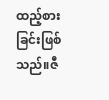ထည့်စားခြင်းဖြစ်သည်။ဇီ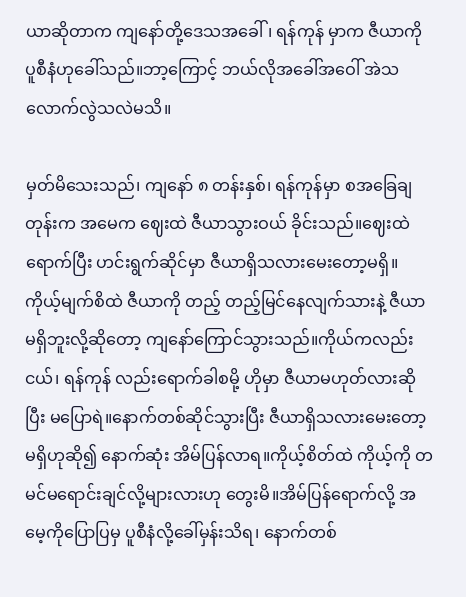ယာဆိုတာက ကျနော်တို့ဒေသအခေါ်၊ ရန်ကုန် မှာက ဇီယာကို ပူစီနံဟုခေါ်သည်။ဘာ့ကြောင့် ဘယ်လိုအခေါ်အဝေါ် အဲသလောက်လွဲသလဲမသိ။

မှတ်မိသေးသည်၊ ကျနော် ၈ တန်းနှစ်၊ ရန်ကုန်မှာ စအခြေချတုန်းက အမေက ဈေးထဲ ဇီယာသွားဝယ် ခိုင်းသည်။ဈေးထဲရောက်ပြီး ဟင်းရွက်ဆိုင်မှာ ဇီယာရှိသလားမေးတော့မရှိ။ကိုယ့်မျက်စိထဲ ဇီယာကို တည့် တည့်မြင်နေလျက်သားနဲ့ ဇီယာမရှိဘူးလို့ဆိုတော့ ကျနော်ကြောင်သွားသည်။ကိုယ်ကလည်းငယ်၊ ရန်ကုန် လည်းရောက်ခါစမို့ ဟိုမှာ ဇီယာမဟုတ်လားဆိုပြီး မပြောရဲ။နောက်တစ်ဆိုင်သွားပြီး ဇီယာရှိသလားမေးတော့ မရှိဟုဆို၍ နောက်ဆုံး အိမ်ပြန်လာရ။ကိုယ့်စိတ်ထဲ ကိုယ့်ကို တမင်မရောင်းချင်လို့များလားဟု တွေးမိ။အိမ်ပြန်ရောက်လို့ အမေ့ကိုပြောပြမှ ပူစီနံလို့ခေါ်မှန်းသိရ၊ နောက်တစ်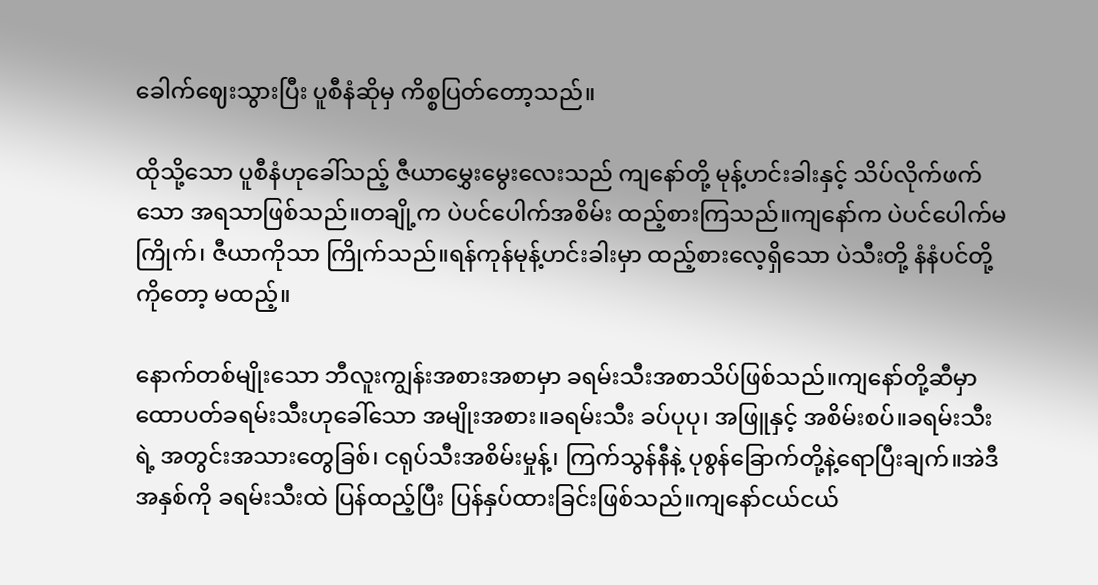ခေါက်ဈေးသွားပြီး ပူစီနံဆိုမှ ကိစ္စပြတ်တော့သည်။

ထိုသို့သော ပူစီနံဟုခေါ်သည့် ဇီယာမွှေးမွေးလေးသည် ကျနော်တို့ မုန့်ဟင်းခါးနှင့် သိပ်လိုက်ဖက်သော အရသာဖြစ်သည်။တချို့က ပဲပင်ပေါက်အစိမ်း ထည့်စားကြသည်။ကျနော်က ပဲပင်ပေါက်မကြိုက်၊ ဇီယာကိုသာ ကြိုက်သည်။ရန်ကုန်မုန့်ဟင်းခါးမှာ ထည့်စားလေ့ရှိသော ပဲသီးတို့ နံနံပင်တို့ကိုတော့ မထည့်။

နောက်တစ်မျိုးသော ဘီလူးကျွန်းအစားအစာမှာ ခရမ်းသီးအစာသိပ်ဖြစ်သည်။ကျနော်တို့ဆီမှာ ထောပတ်ခရမ်းသီးဟုခေါ်သော အမျိုးအစား။ခရမ်းသီး ခပ်ပုပု၊ အဖြူနှင့် အစိမ်းစပ်။ခရမ်းသီးရဲ့ အတွင်းအသားတွေခြစ်၊ ငရုပ်သီးအစိမ်းမှုန့်၊ ကြက်သွန်နီနဲ့ ပုစွန်ခြောက်တို့နဲ့ရောပြီးချက်။အဲဒီအနှစ်ကို ခရမ်းသီးထဲ ပြန်ထည့်ပြီး ပြန်နှပ်ထားခြင်းဖြစ်သည်။ကျနော်ငယ်ငယ်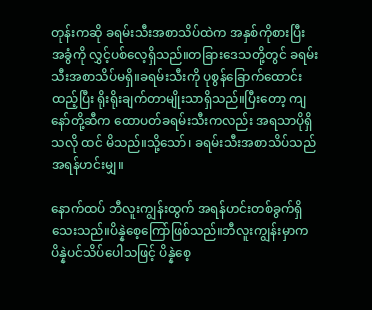တုန်းကဆို ခရမ်းသီးအစာသိပ်ထဲက အနှစ်ကိုစားပြီး အခွံကို လွှင့်ပစ်လေ့ရှိသည်။တခြားဒေသတို့တွင် ခရမ်းသီးအစာသိပ်မရှိ။ခရမ်းသီးကို ပုစွန်ခြောက်ထောင်းထည့်ပြီး ရိုးရိုးချက်တာမျိုးသာရှိသည်။ပြီးတော့ ကျနော်တို့ဆီက ထောပတ်ခရမ်းသီးကလည်း အရသာပိုရှိသလို ထင် မိသည်။သို့သော်၊ ခရမ်းသီးအစာသိပ်သည် အရန်ဟင်းမျှ။

နောက်ထပ် ဘီလူးကျွန်းထွက် အရန်ဟင်းတစ်ခွက်ရှိသေးသည်။ပိန္နဲစေ့ကြော်ဖြစ်သည်။ဘီလူးကျွန်းမှာက ပိန္နဲပင်သိပ်ပေါသဖြင့် ပိန္နဲစေ့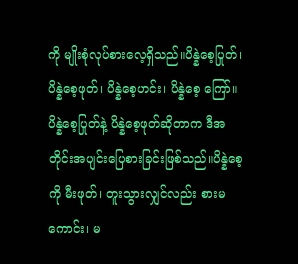ကို မျိုးစုံလုပ်စားလေ့ရှိသည်။ပိန္နဲစေ့ပြုတ်၊ ပိန္နဲစေ့ဖုတ်၊ ပိန္နဲစေ့ဟင်း၊ ပိန္နဲစေ့ ကြော်။ပိန္နဲစေ့ပြုတ်နဲ့ ပိန္နဲစေ့ဖုတ်ဆိုတာက ဒီအတိုင်းအပျင်းပြေစားခြင်းဖြစ်သည်။ပိန္နဲစေ့ကို မီးဖုတ်၊ တူးသွားလျှင်လည်း စားမကောင်း၊ မ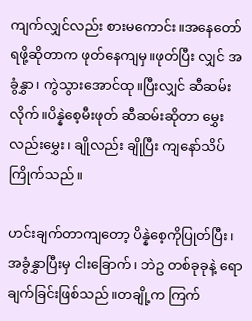ကျက်လျှင်လည်း စားမကောင်း။အနေတော်ရဖို့ဆိုတာက ဖုတ်နေကျမှ။ဖုတ်ပြီး လျှင် အခွံနွှာ၊ ကွဲသွားအောင်ထု။ပြီးလျှင် ဆီဆမ်းလိုက်။ပိန္နဲစေ့မီးဖုတ် ဆီဆမ်းဆိုတာ မွှေးလည်းမွှေး၊ ချိုလည်း ချိုပြီး ကျနော်သိပ်ကြိုက်သည်။

ဟင်းချက်တာကျတော့ ပိန္နဲစေ့ကိုပြုတ်ပြီး၊ အခွံနွှာပြီးမှ ငါးခြောက်၊ ဘဲဥ တစ်ခုခုနဲ့ ရောချက်ခြင်းဖြစ်သည်။တချို့က ကြက်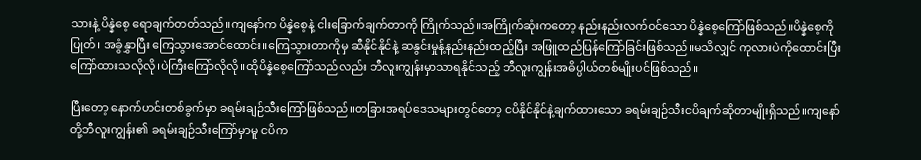သားနဲ့ ပိန္နဲစေ့ ရောချက်တတ်သည်။ကျနော်က ပိန္နဲစေ့နဲ့ ငါးခြောက်ချက်တာကို ကြိုက်သည်။အကြိုက်ဆုံးကတော့ နည်းနည်းလက်ဝင်သော ပိန္နဲစေ့ကြော်ဖြစ်သည်။ပိန္နဲစေ့ကိုပြုတ်၊ အခွံနွှာပြီး ကြေသွားအောင်ထောင်း။ကြေသွားတာကိုမှ ဆီနိုင်နိုင်နဲ့ ဆနွင်းမှုန့်နည်းနည်းထည့်ပြီး အဖြူထည်ပြန်ကြော်ခြင်းဖြစ်သည်။မသိလျှင် ကုလားပဲကိုထောင်းပြီး ကြော်ထားသလိုလို၊ပဲကြီးကြော်လိုလို။ထိုပိန္နဲစေ့ကြော်သည်လည်း ဘီလူးကျွန်းမှာသာရနိုင်သည့် ဘီလူးကျွန်းအဓိပ္ပါယ်တစ်မျိုးပင်ဖြစ်သည်။

ပြီးတော့ နောက်ဟင်းတစ်ခွက်မှာ ခရမ်းချဉ်သီးကြော်ဖြစ်သည်။တခြားအရပ်ဒေသများတွင်တော့ ငပိနိုင်နိုင်နဲ့ချက်ထားသော ခရမ်းချဉ်သီးငပိချက်ဆိုတာမျိုးရှိသည်။ကျနော်တို့ဘီလူးကျွန်း၏ ခရမ်းချဉ်သီးကြော်မှာမူ ငပိက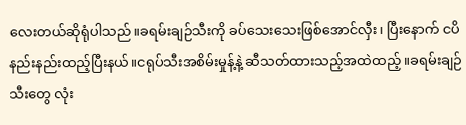လေးတယ်ဆိုရုံပါသည်။ခရမ်းချဉ်သီးကို ခပ်သေးသေးဖြစ်အောင်လှီး၊ ပြီးနောက် ငပိနည်းနည်းထည့်ပြီးနယ်။ငရုပ်သီးအစိမ်းမှုန့်နဲ့ ဆီသတ်ထားသည့်အထဲထည့်။ခရမ်းချဉ်သီးတွေ လုံး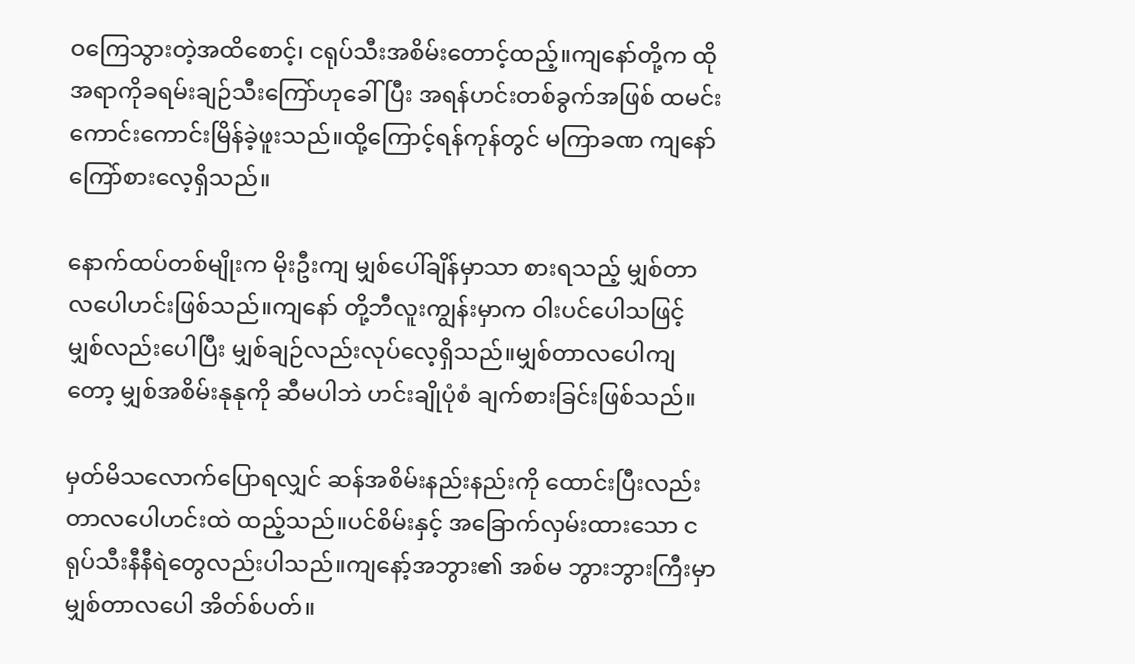ဝကြေသွားတဲ့အထိစောင့်၊ ငရုပ်သီးအစိမ်းတောင့်ထည့်။ကျနော်တို့က ထိုအရာကိုခရမ်းချဉ်သီးကြော်ဟုခေါ်ပြီး အရန်ဟင်းတစ်ခွက်အဖြစ် ထမင်းကောင်းကောင်းမြိန်ခဲ့ဖူးသည်။ထို့ကြောင့်ရန်ကုန်တွင် မကြာခဏ ကျနော်ကြော်စားလေ့ရှိသည်။

နောက်ထပ်တစ်မျိုးက မိုးဦးကျ မျှစ်ပေါ်ချိန်မှာသာ စားရသည့် မျှစ်တာလပေါဟင်းဖြစ်သည်။ကျနော် တို့ဘီလူးကျွန်းမှာက ဝါးပင်ပေါသဖြင့် မျှစ်လည်းပေါပြီး မျှစ်ချဉ်လည်းလုပ်လေ့ရှိသည်။မျှစ်တာလပေါကျတော့ မျှစ်အစိမ်းနုနုကို ဆီမပါဘဲ ဟင်းချိုပုံစံ ချက်စားခြင်းဖြစ်သည်။

မှတ်မိသလောက်ပြောရလျှင် ဆန်အစိမ်းနည်းနည်းကို ထောင်းပြီးလည်း တာလပေါဟင်းထဲ ထည့်သည်။ပင်စိမ်းနှင့် အခြောက်လှမ်းထားသော ငရုပ်သီးနီနီရဲတွေလည်းပါသည်။ကျနော့်အဘွား၏ အစ်မ ဘွားဘွားကြီးမှာ မျှစ်တာလပေါ အိတ်စ်ပတ်။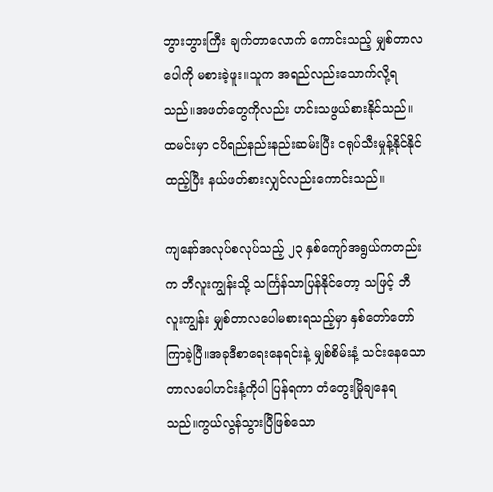ဘွားဘွားကြီး ချက်တာလောက် ကောင်းသည့် မျှစ်တာလပေါကို မစားခဲ့ဖူး။သူက အရည်လည်းသောက်လို့ရသည်။အဖတ်တွေကိုလည်း ဟင်းသဖွယ်စားနိုင်သည်။ထမင်းမှာ ငပိရည်နည်းနည်းဆမ်းပြီး ငရုပ်သီးမှုန့်နိုင်နိုင်ထည့်ပြီး နယ်ဖတ်စားလျှင်လည်းကောင်းသည်။

ကျနော်အလုပ်စလုပ်သည့် ၂၃ နှစ်ကျော်အရွယ်ကတည်းက ဘီလူးကျွန်းသို့ သင်္ကြန်သာပြန်နိုင်တော့ သဖြင့် ဘီလူးကျွန်း မျှစ်တာလပေါမစားရသည့်မှာ နှစ်တော်တော်ကြာခဲ့ပြီ။အခုဒီစာရေးနေရင်းနဲ့ မျှစ်စိမ်းနံ့ သင်းနေသော တာလပေါဟင်းနံ့ကိုပါ ပြန်ရကာ တံတွေးမြိုချနေရသည်။ကွယ်လွန်သွားပြီဖြစ်သော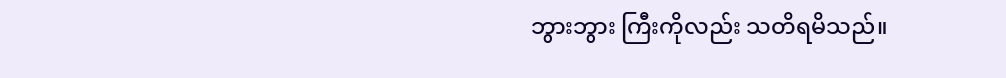ဘွားဘွား ကြီးကိုလည်း သတိရမိသည်။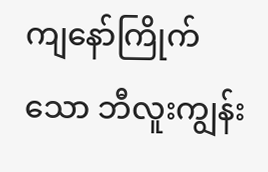ကျနော်ကြိုက်သော ဘီလူးကျွန်း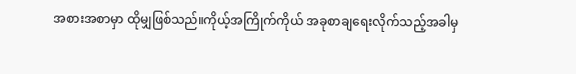အစားအစာမှာ ထိုမျှဖြစ်သည်။ကိုယ့်အကြိုက်ကိုယ် အခုစာချရေးလိုက်သည့်အခါမှ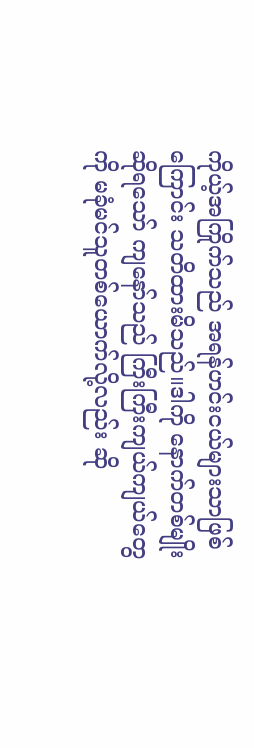ကိုယ့်အကြိုက်သည် အရန်ဟင်းငယ်များသာဖြစ်ကြောင်း သတိထားမိသည်။ဒါကို နောက်တစ်မျိုးဆိုရသော် ကျနော်သည် ကြီးကြီးကျယ်ကျယ်တွေကို မခုံမင်သူတစ်ယောက်လို့လည်း ဆို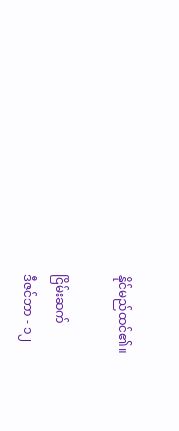နိုင်မည်ထင်၏။

ငြိမ်းဆက်
ဒီဇင်ဘာ - ၁၂